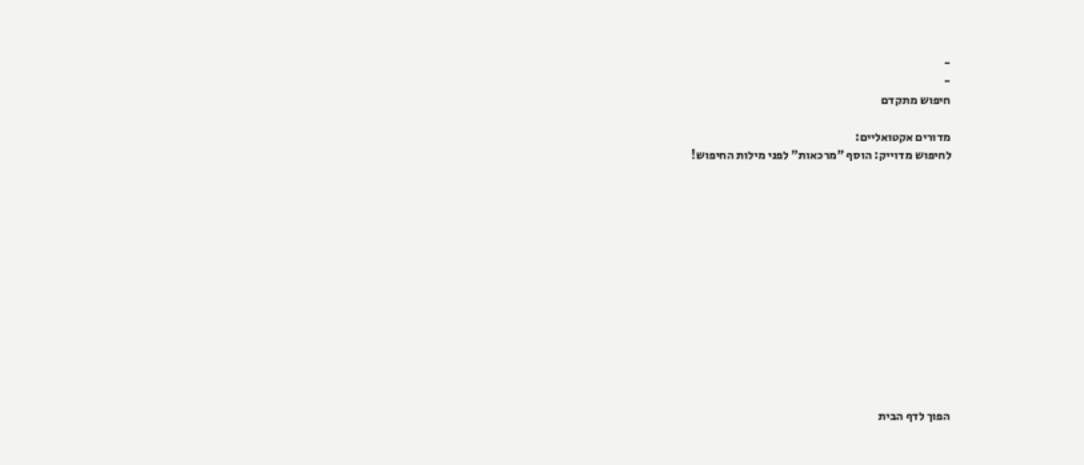-
-
חיפוש מתקדם

מדורים אקטואליים:
לחיפוש מדוייק: הוסף "מרכאות" לפני מילות החיפוש!













הפוך לדף הבית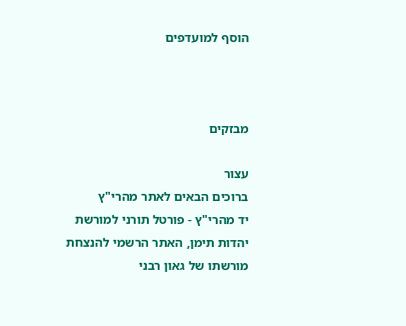הוסף למועדפים



מבזקים

עצור
ברוכים הבאים לאתר מהרי"ץ
יד מהרי"ץ - פורטל תורני למורשת יהדות תימן, האתר הרשמי להנצחת מורשתו של גאון רבני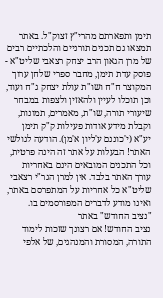תימן ותפארתם מהרי"ץ זצוק"ל. באתר תמצאו גם תכנים תורניים והלכתיים רבים של מרן הגאון הרב יצחק רצאבי שליט"א - פוסק עדת תימן, מחבר ספרי שלחן ערוך המקוצר ח"ח ושו"ת עולת יצחק ג"ח ועוד, וכן תוכלו לעיין ולהאזין ולצפות במבחר שיעורי תורה, שו"ת, מאמרים, תמונות, וקבלת מידע אודות פעילות ק"ק תימן יע"א (י'כוננם ע'ליון א'מן). הודעה לגולשי האתר! הבעלות על אתר זה הינה פרטית, וכל התכנים המובאים הינם באחריות עורך האתר בלבד. אין למרן הגר"י רצאבי שליט"א כל אחריות על המתפרסם באתר, ואינו מודע לדברים המפורסמים בו.
"נציב החודש" באתר
נציב החודש! אם רצונך שזכות לימוד התורה, המסורת והמנהגים, של אלפי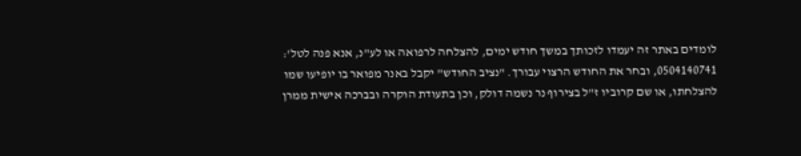לומדים באתר זה יעמדו לזכותך במשך חודש ימים, להצלחה לרפואה או לע"נ, אנא פנה לטל': 0504140741, ובחר את החודש הרצוי עבורך. "נציב החודש" יקבל באנר מפואר בו יופיעו שמו להצלחתו, או שם קרוביו ז"ל בצירוף נר נשמה דולק, וכן בתעודת הוקרה ובברכה אישית ממרן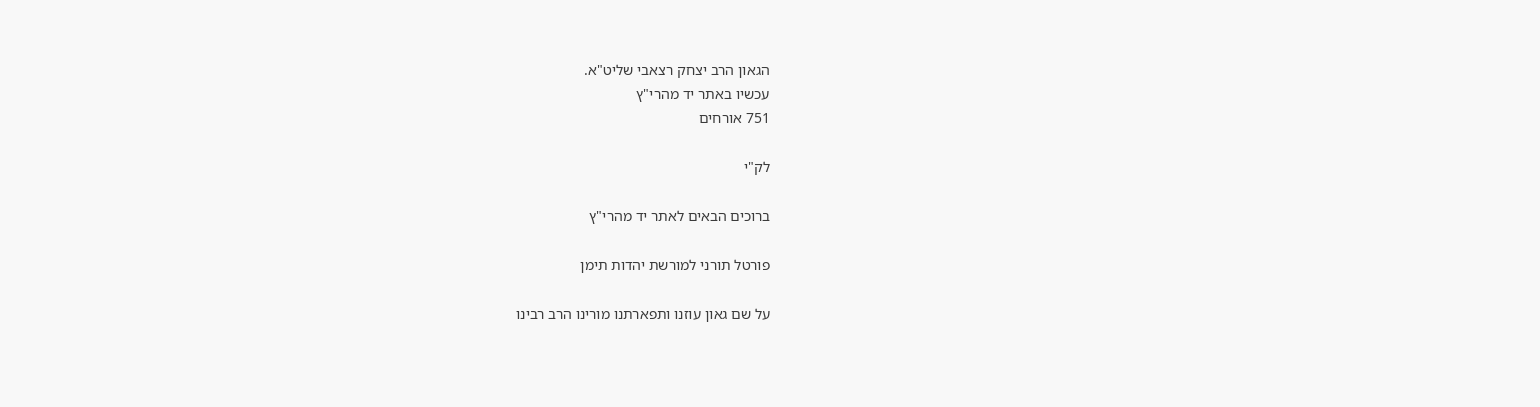הגאון הרב יצחק רצאבי שליט"א.
עכשיו באתר יד מהרי"ץ
751 אורחים

לק"י

ברוכים הבאים לאתר יד מהרי"ץ

פורטל תורני למורשת יהדות תימן

על שם גאון עוזנו ותפארתנו מורינו הרב רבינו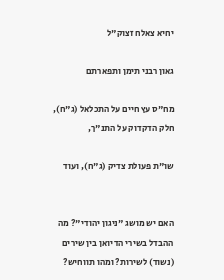יחיא צאלח זצוק"ל

גאון רבני תימן ותפארתם

מח"ס עץ חיים על התכלאל (ג"ח), חלק הדקדוק על התנ"ך,

שו"ת פעולת צדיק (ג"ח), ועוד


האם יש מושג "ניגון יהודי"? מה ההבדל בשירי הדיואן בין שירים (נשוד) לשירות? ומהו תווחיש?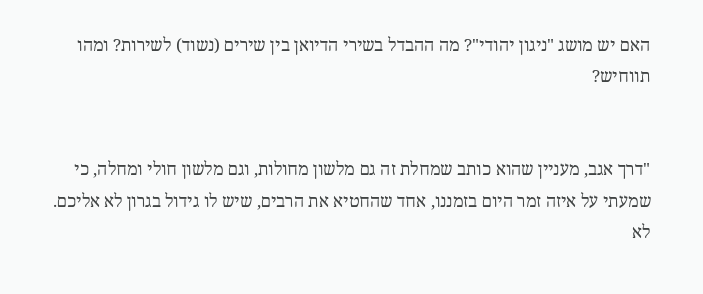האם יש מושג "ניגון יהודי"? מה ההבדל בשירי הדיואן בין שירים (נשוד) לשירות? ומהו תווחיש?


"דרך אגב, מעניין שהוא כותב שמחלת זה גם מלשון מחולות, וגם מלשון חולי ומחלה, כי שמעתי על איזה זמר היום בזמננו, אחד שהחטיא את הרבים, שיש לו גידול בגרון לא אליכם. לא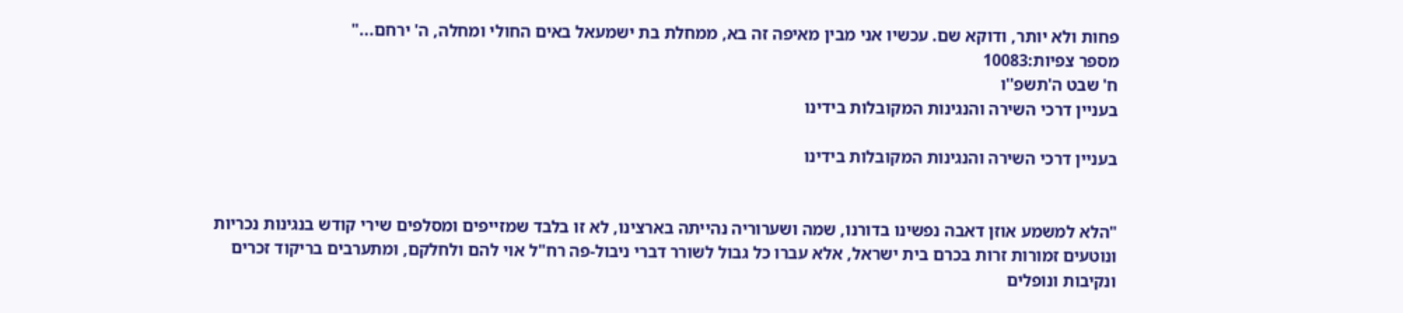פחות ולא יותר, ודוקא שם. עכשיו אני מבין מאיפה זה בא, ממחלת בת ישמעאל באים החולי ומחלה, ה' ירחם..."
מספר צפיות:10083
ח' שבט ה'תשפ''ו
בעניין דרכי השירה והנגינות המקובלות בידינו

בעניין דרכי השירה והנגינות המקובלות בידינו


"הלא למשמע אוזן דאבה נפשינו בדורנו, שמה ושערוריה נהייתה בארצינו, לא זו בלבד שמזייפים ומסלפים שירי קודש בנגינות נכריות ונוטעים זמורות זרות בכרם בית ישראל, אלא עברו כל גבול לשורר דברי ניבול-פה רח"ל אוי להם ולחלקם, ומתערבים בריקוד זכרים ונקיבות ונופלים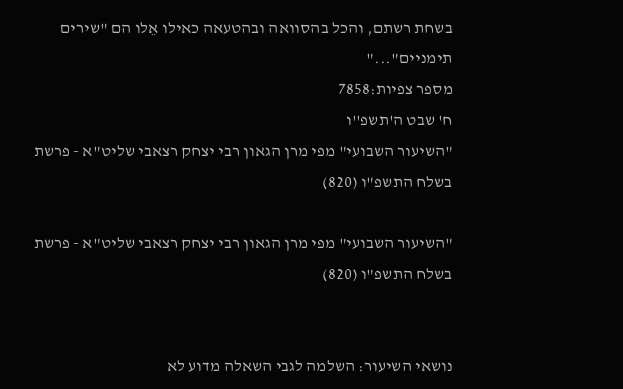בשחת רשתם, והכל בהסוואה ובהטעאה כאילו אֵלו הם "שירים תימניים"..."
מספר צפיות:7858
ח' שבט ה'תשפ''ו
"השיעור השבועי" מפי מרן הגאון רבי יצחק רצאבי שליט"א - פרשת בשלח התשפ"ו (820)

"השיעור השבועי" מפי מרן הגאון רבי יצחק רצאבי שליט"א - פרשת בשלח התשפ"ו (820)


נושאי השיעור: השלמה לגבי השאלה מדוע לא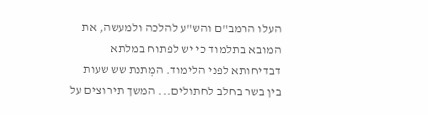העלו הרמב"ם והש"ע להלכה ולמעשה, את המובא בתלמוד כי יש לפתוח במלתא דבדיחותא לפני הלימוד. המְתנת שש שעות בין בשר בחלב לחתולים... המשך תירוצים על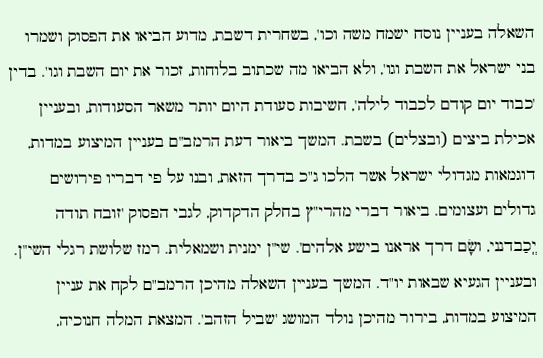השאלה בעניין נוסח ישמח משה וכו', בשחרית דשבת, מדוע הביאו את הפסוק ושמרו בני ישראל את השבת וגו', ולא הביאו מה שכתוב בלוחות, זכור את יום השבת וגו'. בדין 'כבוד יום קודם לכבוד לילה', חשיבות סעודת היום יותר משאר הסעודות, ובעניין אכילת ביצים (ובצלים) בשבת. המשך ביאור דעת הרמב"ם בעניין המיצוע במדות, דוגמאות מגדולי ישראל אשר הלכו ג"כ בדרך הזאת, ובנו על פי דבריו פירושים גדולים ועצומים. ביאור דברי מהרי"ץ בחלק הדקדוק, לגבי הפסוק 'זובח תודה יְֽכַבדנני, ושָׂם דרך אראנו בישע אלהים'. שי"ן ימנית ושמאלית. רמז שלושת רגלי השי"ן. ובעניין הגעיא שבאות יו"ד. המשך בעניין השאלה מהיכן הרמב"ם לקח את עניין המיצוע במדות, בירור מהיכן נולד המושג 'שביל הזהב'. המצאת המלה חנוכיה,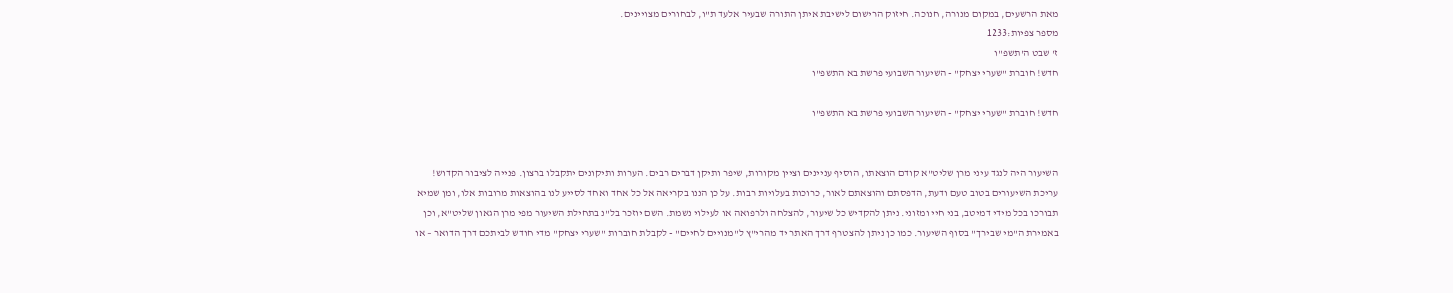מאת הרשעים, במקום מנורה, חנוכה. חיזוק הרישום לישיבת איתן התורה שבעיר אלעד ת"ו, לבחורים מצויינים.
מספר צפיות:1233
ז' שבט ה'תשפ''ו
חדש! חוברת "שערי יצחק" - השיעור השבועי פרשת בא התשפ"ו

חדש! חוברת "שערי יצחק" - השיעור השבועי פרשת בא התשפ"ו


השיעור היה לנגד עיני מרן שליט"א קודם הוצאתו, הוסיף עניינים וציין מקורות, שיפר ותיקן דברים רבים. הערות ותיקונים יתקבלו ברצון. פנייה לציבור הקדוש! עריכת השיעורים בטוב טעם ודעת, הדפסתם והוצאתם לאור, כרוכות בעלויות רבות. על כן הננו בקריאה אל כל אחד ואחד לסייע לנו בהוצאות מרובות אלו, ומן שמיא תבורכו בכל מידי דמיטב, בני חיי ומזוני. ניתן להקדיש כל שיעור, להצלחה ולרפואה או לעילוי נשמת. השם יוזכר בל"נ בתחילת השיעור מפי מרן הגאון שליט"א, וכן באמירת ה"מי שבירך" בסוף השיעור. כמו כן ניתן להצטרף דרך האתר יד מהרי"ץ ל"מנויים לחיים" - לקבלת חוברות "שערי יצחק" מדי חודש לביתכם דרך הדואר – או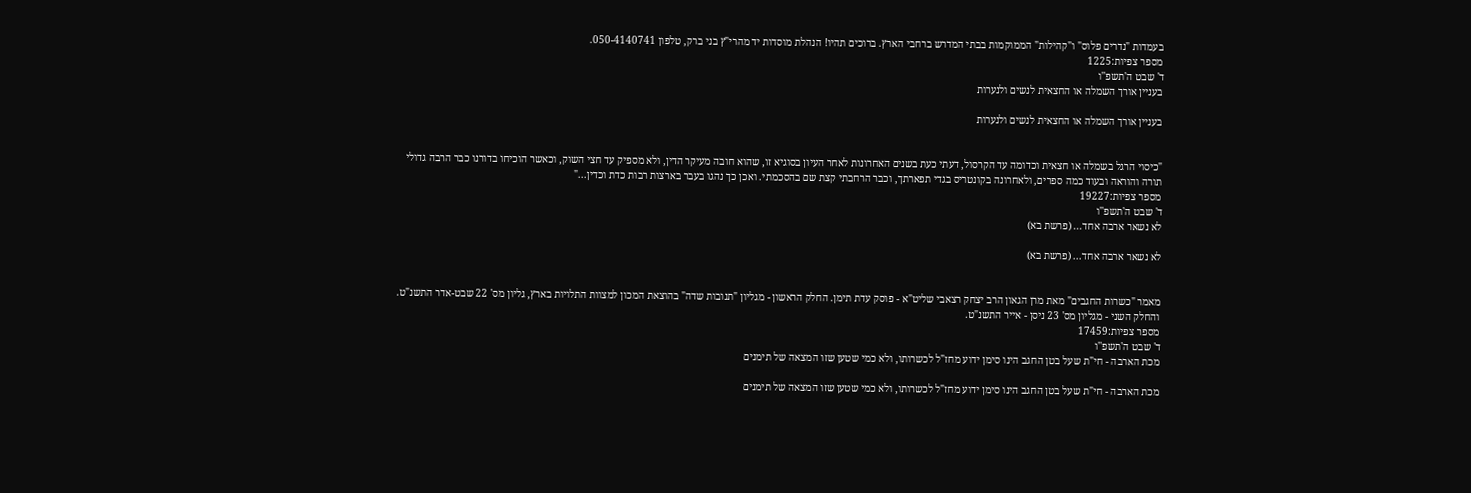בעמדות "נדרים פלוס" ו"קהילות" הממוקמות בבתי המדרש ברחבי הארץ. ברוכים תהיו! הנהלת מוסדות יד מהרי"ץ בני ברק, טלפון 050-4140741.
מספר צפיות:1225
ד' שבט ה'תשפ''ו
בעניין אורך השמלה או החצאית לנשים ולנערות

בעניין אורך השמלה או החצאית לנשים ולנערות


"כיסוי הרגל בשמלה או חצאית וכדומה עד הקרסול, דעתי כעת בשנים האחרונות לאחר העיון בסוגיא זו, שהוא חובה מעיקר הדין, ולא מספיק עד חצי השוק, וכאשר הוכיחו בדורנו כבר הרבה גדולי תורה והוראה ובעוד כמה ספרים, ולאחרונה בקונטריס בגדי תפארתך, וכבר הרחבתי קצת שם בהסכמתי. ואכן כך נהגו בעבר בארצות רבות כדת וכדין..."
מספר צפיות:19227
ד' שבט ה'תשפ''ו
לא נשאר ארבה אחד... (פרשת בא)

לא נשאר ארבה אחד... (פרשת בא)


מאמר "כשרות החגבים" מאת מרן הגאון הרב יצחק רצאבי שליט"א - פוסק עדת תימן. החלק הראשון - מגליון "תנובות שדה" בהוצאת המכון למצוות התלויות בארץ, גליון מס' 22 שבט-אדר התשנ"ט. והחלק השני - מגליון מס' 23 ניסן - אייר התשנ"ט.
מספר צפיות:17459
ד' שבט ה'תשפ''ו
מכת הארבה - חי"ת שעל בטן החגב הינו סימן ידוע מחז"ל לכשרותו, ולא כמי שטען שזו המצאה של תימנים

מכת הארבה - חי"ת שעל בטן החגב הינו סימן ידוע מחז"ל לכשרותו, ולא כמי שטען שזו המצאה של תימנים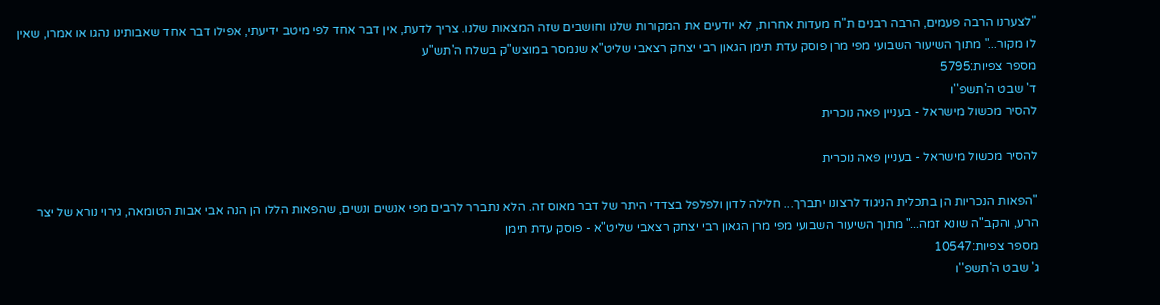"לצערנו הרבה פעמים, הרבה רבנים ת"ח מעדות אחרות, לא יודעים את המקורות שלנו וחושבים שזה המצאות שלנו. צריך לדעת, אין דבר אחד לפי מיטב ידיעתי, אפילו דבר אחד שאבותינו נהגו או אמרו, שאין לו מקור..." מתוך השיעור השבועי מפי מרן פוסק עדת תימן הגאון רבי יצחק רצאבי שליט"א שנמסר במוצש"ק בשלח ה'תש"ע
מספר צפיות:5795
ד' שבט ה'תשפ''ו
להסיר מכשול מישראל - בעניין פאה נוכרית

להסיר מכשול מישראל - בעניין פאה נוכרית

"הפאות הנכריות הן בתכלית הניגוד לרצונו יתברך... חלילה לדון ולפלפל בצדדי היתר של דבר מאוס זה. הלא נתברר לרבים מפי אנשים ונשים, שהפאות הללו הן הנה אבי אבות הטומאה, גירוי נורא של יצר הרע, והקב"ה שונא זמה..." מתוך השיעור השבועי מפי מרן הגאון רבי יצחק רצאבי שליט"א - פוסק עדת תימן
מספר צפיות:10547
ג' שבט ה'תשפ''ו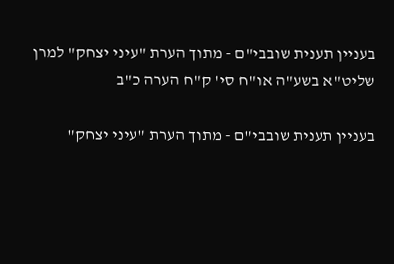בעניין תענית שובבי"ם - מתוך הערת "עיני יצחק" למרן שליט"א בשע"ה או"ח סי' ק"ח הערה כ"ב

בעניין תענית שובבי"ם - מתוך הערת "עיני יצחק"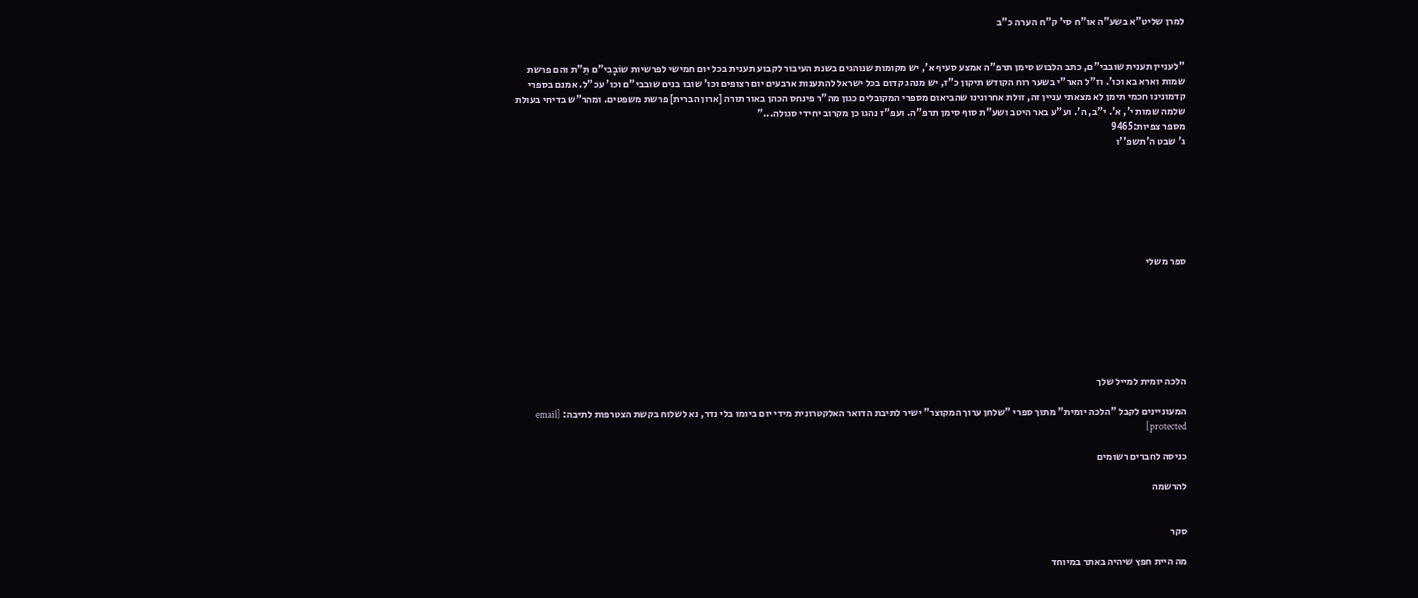למרן שליט"א בשע"ה או"ח סי' ק"ח הערה כ"ב


"לעניין תענית שובבי"ם, כתב הלבוש סימן תרפ"ה אמצע סעיף א', יש מקומות שנוהגים בשנת העיבור לקבוע תענית בכל יום חמישי לפרשיות שוֹבָבִי"ם תֵּ"ת והם פרשת שמות וארא בא וכו'. וז"ל האר"י בשער רוח הקודש תיקון כ"ז, יש מנהג קדום בכל ישראל להתענות ארבעים יום רצופים וכו' שובו בנים שובבי"ם וכו' עכ"ל. אמנם בספרי קדמונינו חכמי תימן לא מצאתי עניין זה, זולת אחרונינו שהביאום מספרי המקובלים כגון מה"ר פינחס הכהן באור תורה [ארון הברית] פרשת משפטים. ומהר"ש בדיחי בעולת שלמה שמות י', א'. י"ב, ה'. וע"ע באר היטב ושע"ת סוף סימן תרפ"ה. ועפ"ז נהגו כן מקרוב יחידי סגולה..."
מספר צפיות:9465
ג' שבט ה'תשפ''ו







ספר משלי







הלכה יומית למייל שלך

המעוניינים לקבל "הלכה יומית" מתוך ספרי "שלחן ערוך המקוצר" ישיר לתיבת הדואר האלקטרונית מידי יום ביומו בלי נדר, נא לשלוח בקשת הצטרפות לתיבה: [email protected]

כניסה לחברים רשומים

להרשמה


סקר

מה היית חפץ שיהיה באתר במיוחד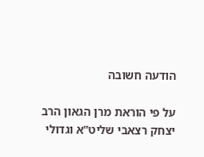הודעה חשובה

על פי הוראת מרן הגאון הרב יצחק רצאבי שליט"א וגדולי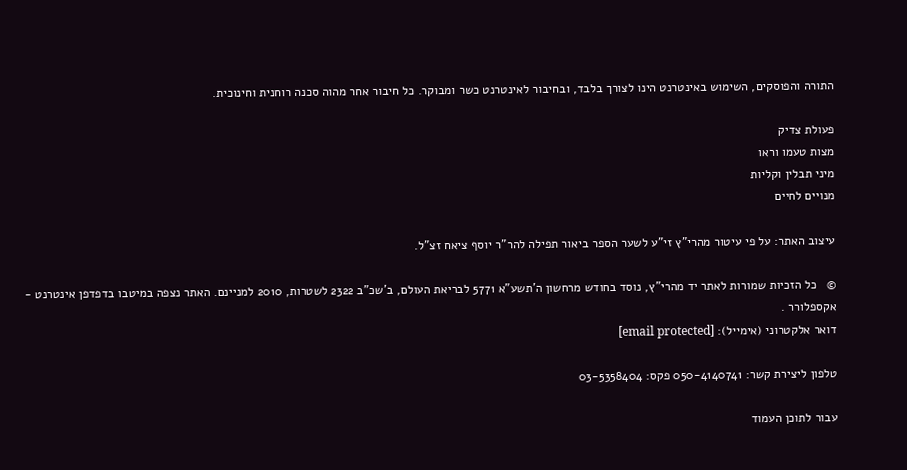התורה והפוסקים, השימוש באינטרנט הינו לצורך בלבד, ובחיבור לאינטרנט כשר ומבוקר. כל חיבור אחר מהוה סכנה רוחנית וחינוכית.

פעולת צדיק
מצות טעמו וראו
מיני תבלין וקליות
מנויים לחיים

עיצוב האתר: על פי עיטור מהרי"ץ זי"ע לשער הספר ביאור תפילה להר"ר יוסף ציאח זצ"ל.

©   כל הזכיות שמורות לאתר יד מהרי"ץ, נוסד בחודש מרחשון ה'תשע"א 5771 לבריאת העולם, ב'שכ"ב 2322 לשטרות, 2010 למניינם. האתר נצפה במיטבו בדפדפן אינטרנט - אקספלורר .
דואר אלקטרוני (אימייל): [email protected]

טלפון ליצירת קשר: 050-4140741 פקס: 03-5358404

עבור לתוכן העמוד